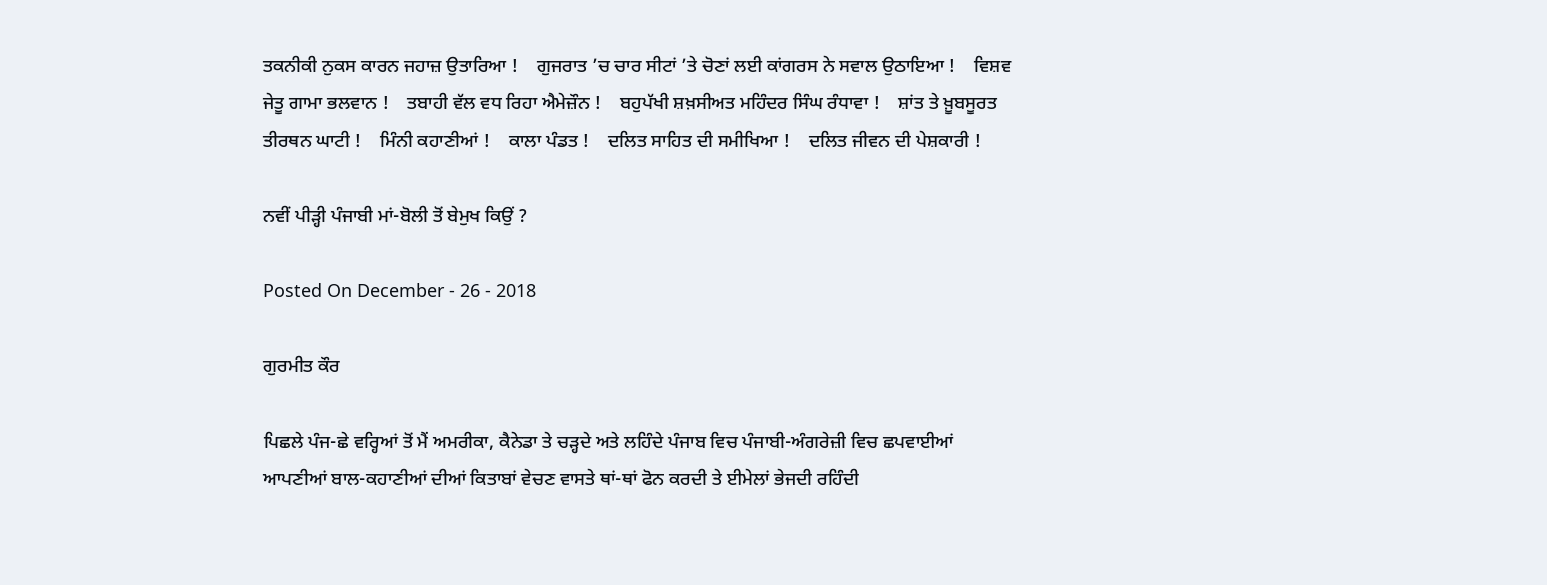ਤਕਨੀਕੀ ਨੁਕਸ ਕਾਰਨ ਜਹਾਜ਼ ਉਤਾਰਿਆ !    ਗੁਜਰਾਤ ’ਚ ਚਾਰ ਸੀਟਾਂ ’ਤੇ ਚੋਣਾਂ ਲਈ ਕਾਂਗਰਸ ਨੇ ਸਵਾਲ ਉਠਾਇਆ !    ਵਿਸ਼ਵ ਜੇਤੂ ਗਾਮਾ ਭਲਵਾਨ !    ਤਬਾਹੀ ਵੱਲ ਵਧ ਰਿਹਾ ਐਮੇਜ਼ੌਨ !    ਬਹੁਪੱਖੀ ਸ਼ਖ਼ਸੀਅਤ ਮਹਿੰਦਰ ਸਿੰਘ ਰੰਧਾਵਾ !    ਸ਼ਾਂਤ ਤੇ ਖ਼ੂਬਸੂਰਤ ਤੀਰਥਨ ਘਾਟੀ !    ਮਿੰਨੀ ਕਹਾਣੀਆਂ !    ਕਾਲਾ ਪੰਡਤ !    ਦਲਿਤ ਸਾਹਿਤ ਦੀ ਸਮੀਖਿਆ !    ਦਲਿਤ ਜੀਵਨ ਦੀ ਪੇਸ਼ਕਾਰੀ !

ਨਵੀਂ ਪੀੜ੍ਹੀ ਪੰਜਾਬੀ ਮਾਂ-ਬੋਲੀ ਤੋਂ ਬੇਮੁਖ ਕਿਉਂ ?

Posted On December - 26 - 2018

ਗੁਰਮੀਤ ਕੌਰ

ਪਿਛਲੇ ਪੰਜ-ਛੇ ਵਰ੍ਹਿਆਂ ਤੋਂ ਮੈਂ ਅਮਰੀਕਾ, ਕੈਨੇਡਾ ਤੇ ਚੜ੍ਹਦੇ ਅਤੇ ਲਹਿੰਦੇ ਪੰਜਾਬ ਵਿਚ ਪੰਜਾਬੀ-ਅੰਗਰੇਜ਼ੀ ਵਿਚ ਛਪਵਾਈਆਂ ਆਪਣੀਆਂ ਬਾਲ-ਕਹਾਣੀਆਂ ਦੀਆਂ ਕਿਤਾਬਾਂ ਵੇਚਣ ਵਾਸਤੇ ਥਾਂ-ਥਾਂ ਫੋਨ ਕਰਦੀ ਤੇ ਈਮੇਲਾਂ ਭੇਜਦੀ ਰਹਿੰਦੀ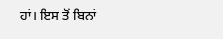ਹਾਂ। ਇਸ ਤੋਂ ਬਿਨਾਂ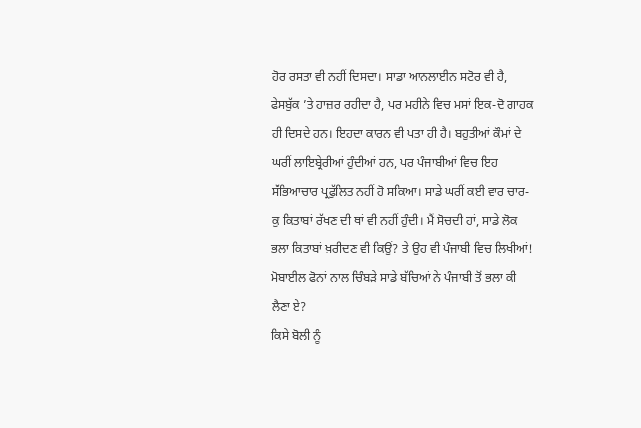ਹੋਰ ਰਸਤਾ ਵੀ ਨਹੀਂ ਦਿਸਦਾ। ਸਾਡਾ ਆਨਲਾਈਨ ਸਟੋਰ ਵੀ ਹੈ, ਫੇਸਬੁੱਕ ’ਤੇ ਹਾਜ਼ਰ ਰਹੀਦਾ ਹੈ, ਪਰ ਮਹੀਨੇ ਵਿਚ ਮਸਾਂ ਇਕ-ਦੋ ਗਾਹਕ ਹੀ ਦਿਸਦੇ ਹਨ। ਇਹਦਾ ਕਾਰਨ ਵੀ ਪਤਾ ਹੀ ਹੈ। ਬਹੁਤੀਆਂ ਕੌਮਾਂ ਦੇ ਘਰੀਂ ਲਾਇਬ੍ਰੇਰੀਆਂ ਹੁੰਦੀਆਂ ਹਨ, ਪਰ ਪੰਜਾਬੀਆਂ ਵਿਚ ਇਹ ਸੱਂਭਿਆਚਾਰ ਪ੍ਰਫੁੱਲਿਤ ਨਹੀਂ ਹੋ ਸਕਿਆ। ਸਾਡੇ ਘਰੀਂ ਕਈ ਵਾਰ ਚਾਰ-ਕੁ ਕਿਤਾਬਾਂ ਰੱਖਣ ਦੀ ਥਾਂ ਵੀ ਨਹੀਂ ਹੁੰਦੀ। ਮੈਂ ਸੋਚਦੀ ਹਾਂ, ਸਾਡੇ ਲੋਕ ਭਲਾ ਕਿਤਾਬਾਂ ਖ਼ਰੀਦਣ ਵੀ ਕਿਉਂ? ਤੇ ਉਹ ਵੀ ਪੰਜਾਬੀ ਵਿਚ ਲਿਖੀਆਂ! ਮੋਬਾਈਲ ਫੋਨਾਂ ਨਾਲ ਚਿੰਬੜੇ ਸਾਡੇ ਬੱਚਿਆਂ ਨੇ ਪੰਜਾਬੀ ਤੋਂ ਭਲਾ ਕੀ ਲੈਣਾ ਏ?
ਕਿਸੇ ਬੋਲੀ ਨੂੰ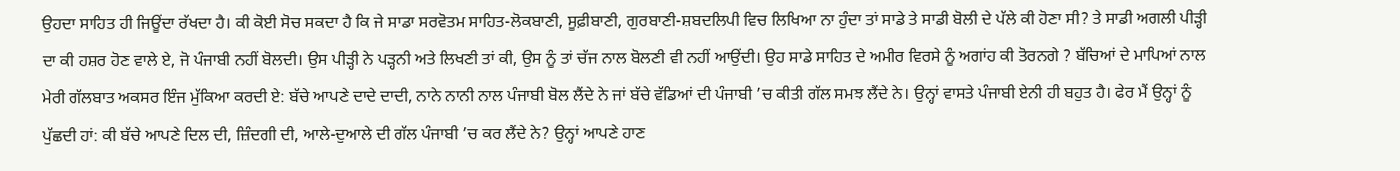ਉਹਦਾ ਸਾਹਿਤ ਹੀ ਜਿਊਂਦਾ ਰੱਖਦਾ ਹੈ। ਕੀ ਕੋਈ ਸੋਚ ਸਕਦਾ ਹੈ ਕਿ ਜੇ ਸਾਡਾ ਸਰਵੋਤਮ ਸਾਹਿਤ-ਲੋਕਬਾਣੀ, ਸੂਫ਼ੀਬਾਣੀ, ਗੁਰਬਾਣੀ-ਸ਼ਬਦਲਿਪੀ ਵਿਚ ਲਿਖਿਆ ਨਾ ਹੁੰਦਾ ਤਾਂ ਸਾਡੇ ਤੇ ਸਾਡੀ ਬੋਲੀ ਦੇ ਪੱਲੇ ਕੀ ਹੋਣਾ ਸੀ? ਤੇ ਸਾਡੀ ਅਗਲੀ ਪੀੜ੍ਹੀ ਦਾ ਕੀ ਹਸ਼ਰ ਹੋਣ ਵਾਲੇ ਏ, ਜੋ ਪੰਜਾਬੀ ਨਹੀਂ ਬੋਲਦੀ। ਉਸ ਪੀੜ੍ਹੀ ਨੇ ਪੜ੍ਹਨੀ ਅਤੇ ਲਿਖਣੀ ਤਾਂ ਕੀ, ਉਸ ਨੂੰ ਤਾਂ ਚੱਜ ਨਾਲ ਬੋਲਣੀ ਵੀ ਨਹੀਂ ਆਉਂਦੀ। ਉਹ ਸਾਡੇ ਸਾਹਿਤ ਦੇ ਅਮੀਰ ਵਿਰਸੇ ਨੂੰ ਅਗਾਂਹ ਕੀ ਤੋਰਨਗੇ ? ਬੱਚਿਆਂ ਦੇ ਮਾਪਿਆਂ ਨਾਲ ਮੇਰੀ ਗੱਲਬਾਤ ਅਕਸਰ ਇੰਜ ਮੁੱਕਿਆ ਕਰਦੀ ਏ: ਬੱਚੇ ਆਪਣੇ ਦਾਦੇ ਦਾਦੀ, ਨਾਨੇ ਨਾਨੀ ਨਾਲ ਪੰਜਾਬੀ ਬੋਲ ਲੈਂਦੇ ਨੇ ਜਾਂ ਬੱਚੇ ਵੱਡਿਆਂ ਦੀ ਪੰਜਾਬੀ ’ਚ ਕੀਤੀ ਗੱਲ ਸਮਝ ਲੈਂਦੇ ਨੇ। ਉਨ੍ਹਾਂ ਵਾਸਤੇ ਪੰਜਾਬੀ ਏਨੀ ਹੀ ਬਹੁਤ ਹੈ। ਫੇਰ ਮੈਂ ਉਨ੍ਹਾਂ ਨੂੰ ਪੁੱਛਦੀ ਹਾਂ: ਕੀ ਬੱਚੇ ਆਪਣੇ ਦਿਲ ਦੀ, ਜ਼ਿੰਦਗੀ ਦੀ, ਆਲੇ-ਦੁਆਲੇ ਦੀ ਗੱਲ ਪੰਜਾਬੀ ’ਚ ਕਰ ਲੈਂਦੇ ਨੇ? ਉਨ੍ਹਾਂ ਆਪਣੇ ਹਾਣ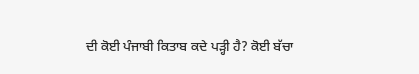ਦੀ ਕੋਈ ਪੰਜਾਬੀ ਕਿਤਾਬ ਕਦੇ ਪੜ੍ਹੀ ਹੈ? ਕੋਈ ਬੱਚਾ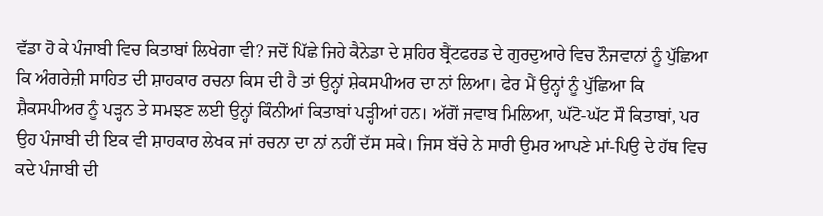ਵੱਡਾ ਹੋ ਕੇ ਪੰਜਾਬੀ ਵਿਚ ਕਿਤਾਬਾਂ ਲਿਖੇਗਾ ਵੀ? ਜਦੋਂ ਪਿੱਛੇ ਜਿਹੇ ਕੈਨੇਡਾ ਦੇ ਸ਼ਹਿਰ ਬ੍ਰੈਂਟਫਰਡ ਦੇ ਗੁਰਦੁਆਰੇ ਵਿਚ ਨੌਜਵਾਨਾਂ ਨੂੰ ਪੁੱਛਿਆ ਕਿ ਅੰਗਰੇਜ਼ੀ ਸਾਹਿਤ ਦੀ ਸ਼ਾਹਕਾਰ ਰਚਨਾ ਕਿਸ ਦੀ ਹੈ ਤਾਂ ਉਨ੍ਹਾਂ ਸ਼ੇਕਸਪੀਅਰ ਦਾ ਨਾਂ ਲਿਆ। ਫੇਰ ਮੈਂ ਉਨ੍ਹਾਂ ਨੂੰ ਪੁੱਛਿਆ ਕਿ ਸ਼ੈਕਸਪੀਅਰ ਨੂੰ ਪੜ੍ਹਨ ਤੇ ਸਮਝਣ ਲਈ ਉਨ੍ਹਾਂ ਕਿੰਨੀਆਂ ਕਿਤਾਬਾਂ ਪੜ੍ਹੀਆਂ ਹਨ। ਅੱਗੋਂ ਜਵਾਬ ਮਿਲਿਆ, ਘੱਟੋ-ਘੱਟ ਸੌ ਕਿਤਾਬਾਂ, ਪਰ ਉਹ ਪੰਜਾਬੀ ਦੀ ਇਕ ਵੀ ਸ਼ਾਹਕਾਰ ਲੇਖਕ ਜਾਂ ਰਚਨਾ ਦਾ ਨਾਂ ਨਹੀਂ ਦੱਸ ਸਕੇ। ਜਿਸ ਬੱਚੇ ਨੇ ਸਾਰੀ ਉਮਰ ਆਪਣੇ ਮਾਂ-ਪਿਉ ਦੇ ਹੱਥ ਵਿਚ ਕਦੇ ਪੰਜਾਬੀ ਦੀ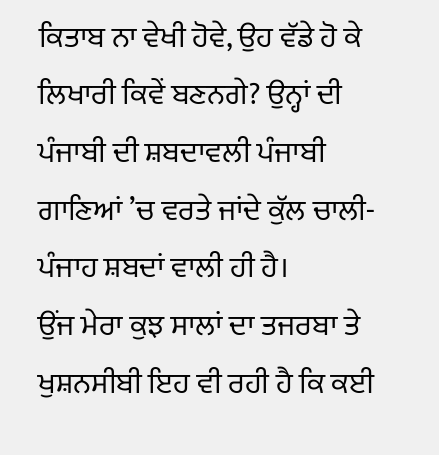ਕਿਤਾਬ ਨਾ ਵੇਖੀ ਹੋਵੇ, ਉਹ ਵੱਡੇ ਹੋ ਕੇ ਲਿਖਾਰੀ ਕਿਵੇਂ ਬਣਨਗੇ? ਉਨ੍ਹਾਂ ਦੀ ਪੰਜਾਬੀ ਦੀ ਸ਼ਬਦਾਵਲੀ ਪੰਜਾਬੀ ਗਾਣਿਆਂ ’ਚ ਵਰਤੇ ਜਾਂਦੇ ਕੁੱਲ ਚਾਲੀ-ਪੰਜਾਹ ਸ਼ਬਦਾਂ ਵਾਲੀ ਹੀ ਹੈ।
ਉਂਜ ਮੇਰਾ ਕੁਝ ਸਾਲਾਂ ਦਾ ਤਜਰਬਾ ਤੇ ਖੁਸ਼ਨਸੀਬੀ ਇਹ ਵੀ ਰਹੀ ਹੈ ਕਿ ਕਈ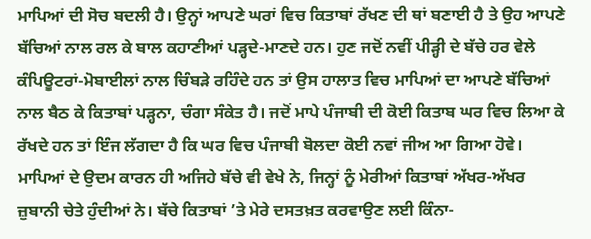ਮਾਪਿਆਂ ਦੀ ਸੋਚ ਬਦਲੀ ਹੈ। ਉਨ੍ਹਾਂ ਆਪਣੇ ਘਰਾਂ ਵਿਚ ਕਿਤਾਬਾਂ ਰੱਖਣ ਦੀ ਥਾਂ ਬਣਾਈ ਹੈ ਤੇ ਉਹ ਆਪਣੇ ਬੱਚਿਆਂ ਨਾਲ ਰਲ ਕੇ ਬਾਲ ਕਹਾਣੀਆਂ ਪੜ੍ਹਦੇ-ਮਾਣਦੇ ਹਨ। ਹੁਣ ਜਦੋਂ ਨਵੀਂ ਪੀੜ੍ਹੀ ਦੇ ਬੱਚੇ ਹਰ ਵੇਲੇ ਕੰਪਿਊਟਰਾਂ-ਮੋਬਾਈਲਾਂ ਨਾਲ ਚਿੰਬੜੇ ਰਹਿੰਦੇ ਹਨ ਤਾਂ ਉਸ ਹਾਲਾਤ ਵਿਚ ਮਾਪਿਆਂ ਦਾ ਆਪਣੇ ਬੱਚਿਆਂ ਨਾਲ ਬੈਠ ਕੇ ਕਿਤਾਬਾਂ ਪੜ੍ਹਨਾ, ਚੰਗਾ ਸੰਕੇਤ ਹੈ। ਜਦੋਂ ਮਾਪੇ ਪੰਜਾਬੀ ਦੀ ਕੋਈ ਕਿਤਾਬ ਘਰ ਵਿਚ ਲਿਆ ਕੇ ਰੱਖਦੇ ਹਨ ਤਾਂ ਇੰਜ ਲੱਗਦਾ ਹੈ ਕਿ ਘਰ ਵਿਚ ਪੰਜਾਬੀ ਬੋਲਦਾ ਕੋਈ ਨਵਾਂ ਜੀਅ ਆ ਗਿਆ ਹੋਵੇ। ਮਾਪਿਆਂ ਦੇ ਉਦਮ ਕਾਰਨ ਹੀ ਅਜਿਹੇ ਬੱਚੇ ਵੀ ਵੇਖੇ ਨੇ, ਜਿਨ੍ਹਾਂ ਨੂੰ ਮੇਰੀਆਂ ਕਿਤਾਬਾਂ ਅੱਖਰ-ਅੱਖਰ ਜ਼ੁਬਾਨੀ ਚੇਤੇ ਹੁੰਦੀਆਂ ਨੇ। ਬੱਚੇ ਕਿਤਾਬਾਂ ’ਤੇ ਮੇਰੇ ਦਸਤਖ਼ਤ ਕਰਵਾਉਣ ਲਈ ਕਿੰਨਾ-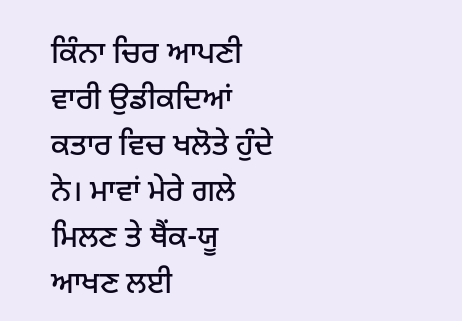ਕਿੰਨਾ ਚਿਰ ਆਪਣੀ ਵਾਰੀ ਉਡੀਕਦਿਆਂ ਕਤਾਰ ਵਿਚ ਖਲੋਤੇ ਹੁੰਦੇ ਨੇ। ਮਾਵਾਂ ਮੇਰੇ ਗਲੇ ਮਿਲਣ ਤੇ ਥੈਂਕ-ਯੂ ਆਖਣ ਲਈ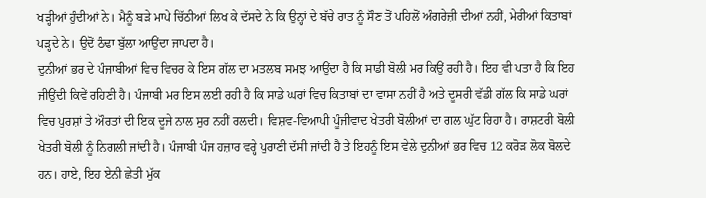ਖੜ੍ਹੀਆਂ ਹੁੰਦੀਆਂ ਨੇ। ਮੈਨੂੰ ਬੜੇ ਮਾਪੇ ਚਿੱਠੀਆਂ ਲਿਖ ਕੇ ਦੱਸਦੇ ਨੇ ਕਿ ਉਨ੍ਹਾਂ ਦੇ ਬੱਚੇ ਰਾਤ ਨੂੰ ਸੌਣ ਤੋਂ ਪਹਿਲੋਂ ਅੰਗਰੇਜ਼ੀ ਦੀਆਂ ਨਹੀਂ, ਮੇਰੀਆਂ ਕਿਤਾਬਾਂ ਪੜ੍ਹਦੇ ਨੇ। ਉਦੋਂ ਠੰਢਾ ਬੁੱਲਾ ਆਉਂਦਾ ਜਾਪਦਾ ਹੈ।
ਦੁਨੀਆਂ ਭਰ ਦੇ ਪੰਜਾਬੀਆਂ ਵਿਚ ਵਿਚਰ ਕੇ ਇਸ ਗੱਲ ਦਾ ਮਤਲਬ ਸਮਝ ਆਉਂਦਾ ਹੈ ਕਿ ਸਾਡੀ ਬੋਲੀ ਮਰ ਕਿਉਂ ਰਹੀ ਹੈ। ਇਹ ਵੀ ਪਤਾ ਹੈ ਕਿ ਇਹ ਜੀਉਂਦੀ ਕਿਵੇਂ ਰਹਿਣੀ ਹੈ। ਪੰਜਾਬੀ ਮਰ ਇਸ ਲਈ ਰਹੀ ਹੈ ਕਿ ਸਾਡੇ ਘਰਾਂ ਵਿਚ ਕਿਤਾਬਾਂ ਦਾ ਵਾਸਾ ਨਹੀਂ ਹੈ ਅਤੇ ਦੂਸਰੀ ਵੱਡੀ ਗੱਲ ਕਿ ਸਾਡੇ ਘਰਾਂ ਵਿਚ ਪੁਰਸ਼ਾਂ ਤੇ ਔਰਤਾਂ ਦੀ ਇਕ ਦੂਜੇ ਨਾਲ ਸੁਰ ਨਹੀਂ ਰਲਦੀ। ਵਿਸ਼ਵ-ਵਿਆਪੀ ਪੂੰਜੀਵਾਦ ਖੇਤਰੀ ਬੋਲੀਆਂ ਦਾ ਗਲ ਘੁੱਟ ਰਿਹਾ ਹੈ। ਰਾਸ਼ਟਰੀ ਬੋਲੀ ਖੇਤਰੀ ਬੋਲੀ ਨੂੰ ਨਿਗਲੀ ਜਾਂਦੀ ਹੈ। ਪੰਜਾਬੀ ਪੰਜ ਹਜ਼ਾਰ ਵਰ੍ਹੇ ਪੁਰਾਣੀ ਦੱਸੀ ਜਾਂਦੀ ਹੈ ਤੇ ਇਹਨੂੰ ਇਸ ਵੇਲੇ ਦੁਨੀਆਂ ਭਰ ਵਿਚ 12 ਕਰੋੜ ਲੋਕ ਬੋਲਦੇ ਹਨ। ਹਾਏ, ਇਹ ਏਨੀ ਛੇਤੀ ਮੁੱਕ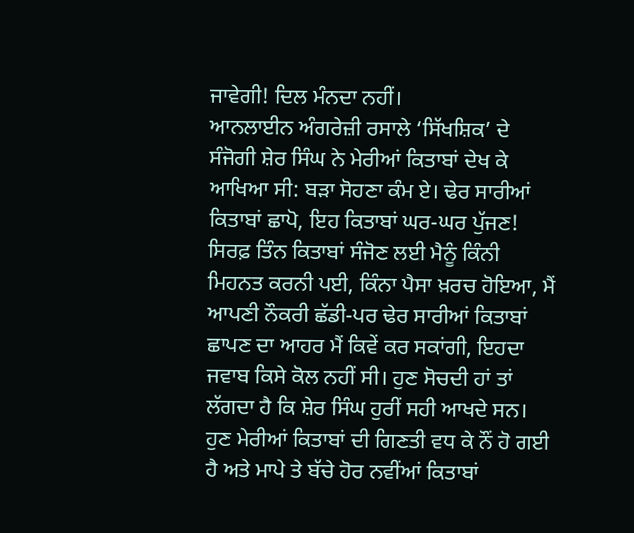ਜਾਵੇਗੀ! ਦਿਲ ਮੰਨਦਾ ਨਹੀਂ।
ਆਨਲਾਈਨ ਅੰਗਰੇਜ਼ੀ ਰਸਾਲੇ ‘ਸਿੱਖਸ਼ਿਕ’ ਦੇ ਸੰਜੋਗੀ ਸ਼ੇਰ ਸਿੰਘ ਨੇ ਮੇਰੀਆਂ ਕਿਤਾਬਾਂ ਦੇਖ ਕੇ ਆਖਿਆ ਸੀ: ਬੜਾ ਸੋਹਣਾ ਕੰਮ ਏ। ਢੇਰ ਸਾਰੀਆਂ ਕਿਤਾਬਾਂ ਛਾਪੋ, ਇਹ ਕਿਤਾਬਾਂ ਘਰ-ਘਰ ਪੁੱਜਣ! ਸਿਰਫ਼ ਤਿੰਨ ਕਿਤਾਬਾਂ ਸੰਜੋਣ ਲਈ ਮੈਨੂੰ ਕਿੰਨੀ ਮਿਹਨਤ ਕਰਨੀ ਪਈ, ਕਿੰਨਾ ਪੈਸਾ ਖ਼ਰਚ ਹੋਇਆ, ਮੈਂ ਆਪਣੀ ਨੌਕਰੀ ਛੱਡੀ-ਪਰ ਢੇਰ ਸਾਰੀਆਂ ਕਿਤਾਬਾਂ ਛਾਪਣ ਦਾ ਆਹਰ ਮੈਂ ਕਿਵੇਂ ਕਰ ਸਕਾਂਗੀ, ਇਹਦਾ ਜਵਾਬ ਕਿਸੇ ਕੋਲ ਨਹੀਂ ਸੀ। ਹੁਣ ਸੋਚਦੀ ਹਾਂ ਤਾਂ ਲੱਗਦਾ ਹੈ ਕਿ ਸ਼ੇਰ ਸਿੰਘ ਹੁਰੀਂ ਸਹੀ ਆਖਦੇ ਸਨ। ਹੁਣ ਮੇਰੀਆਂ ਕਿਤਾਬਾਂ ਦੀ ਗਿਣਤੀ ਵਧ ਕੇ ਨੌਂ ਹੋ ਗਈ ਹੈ ਅਤੇ ਮਾਪੇ ਤੇ ਬੱਚੇ ਹੋਰ ਨਵੀਂਆਂ ਕਿਤਾਬਾਂ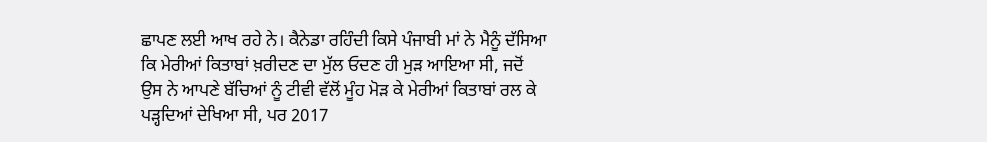ਛਾਪਣ ਲਈ ਆਖ ਰਹੇ ਨੇ। ਕੈਨੇਡਾ ਰਹਿੰਦੀ ਕਿਸੇ ਪੰਜਾਬੀ ਮਾਂ ਨੇ ਮੈਨੂੰ ਦੱਸਿਆ ਕਿ ਮੇਰੀਆਂ ਕਿਤਾਬਾਂ ਖ਼ਰੀਦਣ ਦਾ ਮੁੱਲ ਓਦਣ ਹੀ ਮੁੜ ਆਇਆ ਸੀ, ਜਦੋਂ ਉਸ ਨੇ ਆਪਣੇ ਬੱਚਿਆਂ ਨੂੰ ਟੀਵੀ ਵੱਲੋਂ ਮੂੰਹ ਮੋੜ ਕੇ ਮੇਰੀਆਂ ਕਿਤਾਬਾਂ ਰਲ ਕੇ ਪੜ੍ਹਦਿਆਂ ਦੇਖਿਆ ਸੀ, ਪਰ 2017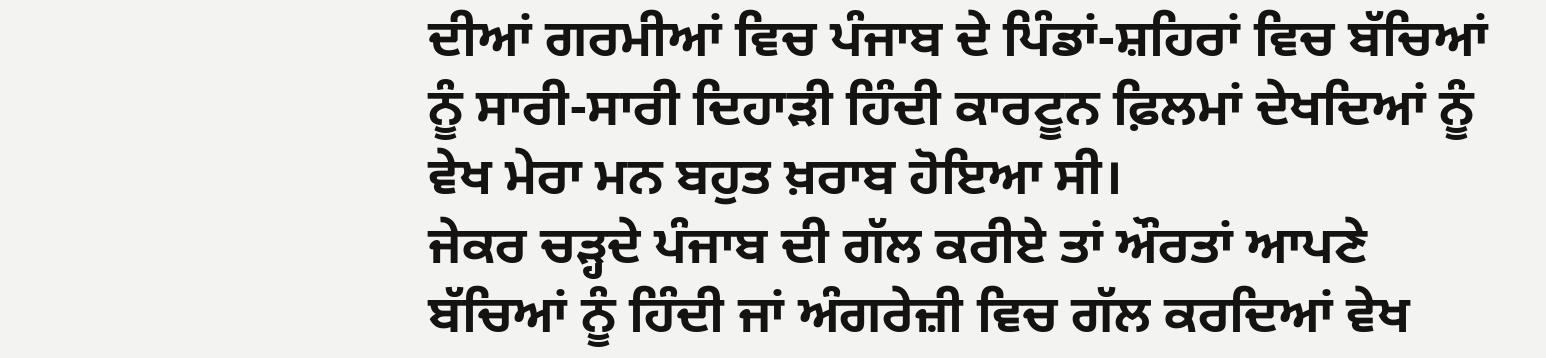ਦੀਆਂ ਗਰਮੀਆਂ ਵਿਚ ਪੰਜਾਬ ਦੇ ਪਿੰਡਾਂ-ਸ਼ਹਿਰਾਂ ਵਿਚ ਬੱਚਿਆਂ ਨੂੰ ਸਾਰੀ-ਸਾਰੀ ਦਿਹਾੜੀ ਹਿੰਦੀ ਕਾਰਟੂਨ ਫ਼ਿਲਮਾਂ ਦੇਖਦਿਆਂ ਨੂੰ ਵੇਖ ਮੇਰਾ ਮਨ ਬਹੁਤ ਖ਼ਰਾਬ ਹੋਇਆ ਸੀ।
ਜੇਕਰ ਚੜ੍ਹਦੇ ਪੰਜਾਬ ਦੀ ਗੱਲ ਕਰੀਏ ਤਾਂ ਔਰਤਾਂ ਆਪਣੇ ਬੱਚਿਆਂ ਨੂੰ ਹਿੰਦੀ ਜਾਂ ਅੰਗਰੇਜ਼ੀ ਵਿਚ ਗੱਲ ਕਰਦਿਆਂ ਵੇਖ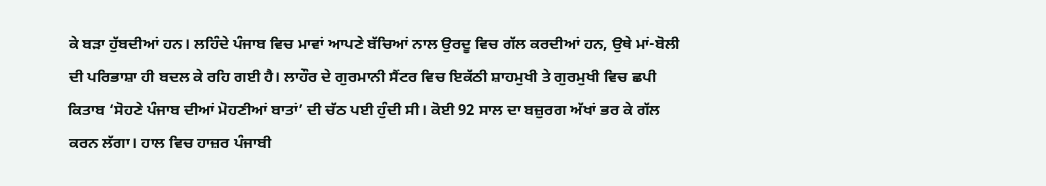ਕੇ ਬੜਾ ਹੁੱਬਦੀਆਂ ਹਨ। ਲਹਿੰਦੇ ਪੰਜਾਬ ਵਿਚ ਮਾਵਾਂ ਆਪਣੇ ਬੱਚਿਆਂ ਨਾਲ ਉਰਦੂ ਵਿਚ ਗੱਲ ਕਰਦੀਆਂ ਹਨ, ਉਥੇ ਮਾਂ-ਬੋਲੀ ਦੀ ਪਰਿਭਾਸ਼ਾ ਹੀ ਬਦਲ ਕੇ ਰਹਿ ਗਈ ਹੈ। ਲਾਹੌਰ ਦੇ ਗੁਰਮਾਨੀ ਸੈਂਟਰ ਵਿਚ ਇਕੱਠੀ ਸ਼ਾਹਮੁਖੀ ਤੇ ਗੁਰਮੁਖੀ ਵਿਚ ਛਪੀ ਕਿਤਾਬ ‘ਸੋਹਣੇ ਪੰਜਾਬ ਦੀਆਂ ਮੋਹਣੀਆਂ ਬਾਤਾਂ’ ਦੀ ਚੱਠ ਪਈ ਹੁੰਦੀ ਸੀ। ਕੋਈ 92 ਸਾਲ ਦਾ ਬਜ਼ੁਰਗ ਅੱਖਾਂ ਭਰ ਕੇ ਗੱਲ ਕਰਨ ਲੱਗਾ। ਹਾਲ ਵਿਚ ਹਾਜ਼ਰ ਪੰਜਾਬੀ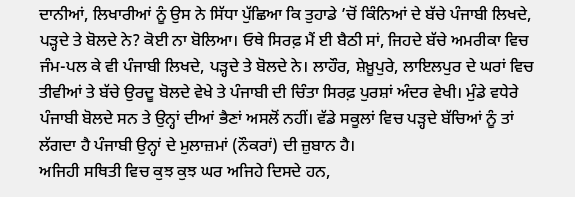ਦਾਨੀਆਂ, ਲਿਖਾਰੀਆਂ ਨੂੰ ਉਸ ਨੇ ਸਿੱਧਾ ਪੁੱਛਿਆ ਕਿ ਤੁਹਾਡੇ ’ਚੋਂ ਕਿੰਨਿਆਂ ਦੇ ਬੱਚੇ ਪੰਜਾਬੀ ਲਿਖਦੇ, ਪੜ੍ਹਦੇ ਤੇ ਬੋਲਦੇ ਨੇ? ਕੋਈ ਨਾ ਬੋਲਿਆ। ਓਥੇ ਸਿਰਫ਼ ਮੈਂ ਈ ਬੈਠੀ ਸਾਂ, ਜਿਹਦੇ ਬੱਚੇ ਅਮਰੀਕਾ ਵਿਚ ਜੰਮ-ਪਲ ਕੇ ਵੀ ਪੰਜਾਬੀ ਲਿਖਦੇ, ਪੜ੍ਹਦੇ ਤੇ ਬੋਲਦੇ ਨੇ। ਲਾਹੌਰ, ਸ਼ੇਖ਼ੂਪੁਰੇ, ਲਾਇਲਪੁਰ ਦੇ ਘਰਾਂ ਵਿਚ ਤੀਵੀਆਂ ਤੇ ਬੱਚੇ ਉਰਦੂ ਬੋਲਦੇ ਵੇਖੇ ਤੇ ਪੰਜਾਬੀ ਦੀ ਚਿੰਤਾ ਸਿਰਫ਼ ਪੁਰਸ਼ਾਂ ਅੰਦਰ ਵੇਖੀ। ਮੁੰਡੇ ਵਧੇਰੇ ਪੰਜਾਬੀ ਬੋਲਦੇ ਸਨ ਤੇ ਉਨ੍ਹਾਂ ਦੀਆਂ ਭੈਣਾਂ ਅਸਲੋਂ ਨਹੀਂ। ਵੱਡੇ ਸਕੂਲਾਂ ਵਿਚ ਪੜ੍ਹਦੇ ਬੱਚਿਆਂ ਨੂੰ ਤਾਂ ਲੱਗਦਾ ਹੈ ਪੰਜਾਬੀ ਉਨ੍ਹਾਂ ਦੇ ਮੁਲਾਜ਼ਮਾਂ (ਨੌਕਰਾਂ) ਦੀ ਜ਼ੁਬਾਨ ਹੈ।
ਅਜਿਹੀ ਸਥਿਤੀ ਵਿਚ ਕੁਝ ਕੁਝ ਘਰ ਅਜਿਹੇ ਦਿਸਦੇ ਹਨ,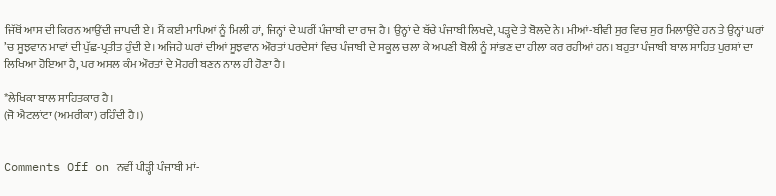ਜਿੱਥੋਂ ਆਸ ਦੀ ਕਿਰਨ ਆਉਂਦੀ ਜਾਪਦੀ ਏ। ਮੈਂ ਕਈ ਮਾਪਿਆਂ ਨੂੰ ਮਿਲੀ ਹਾਂ, ਜਿਨ੍ਹਾਂ ਦੇ ਘਰੀਂ ਪੰਜਾਬੀ ਦਾ ਰਾਜ ਹੈ। ਉਨ੍ਹਾਂ ਦੇ ਬੱਚੇ ਪੰਜਾਬੀ ਲਿਖਦੇ, ਪੜ੍ਹਦੇ ਤੇ ਬੋਲਦੇ ਨੇ। ਮੀਆਂ-ਬੀਵੀ ਸੁਰ ਵਿਚ ਸੁਰ ਮਿਲਾਉਂਦੇ ਹਨ ਤੇ ਉਨ੍ਹਾਂ ਘਰਾਂ ’ਚ ਸੂਝਵਾਨ ਮਾਵਾਂ ਦੀ ਪੁੱਛ-ਪ੍ਰਤੀਤ ਹੁੰਦੀ ਏ। ਅਜਿਹੇ ਘਰਾਂ ਦੀਆਂ ਸੂਝਵਾਨ ਔਰਤਾਂ ਪਰਦੇਸਾਂ ਵਿਚ ਪੰਜਾਬੀ ਦੇ ਸਕੂਲ ਚਲਾ ਕੇ ਅਪਣੀ ਬੋਲੀ ਨੂੰ ਸਾਂਭਣ ਦਾ ਹੀਲਾ ਕਰ ਰਹੀਆਂ ਹਨ। ਬਹੁਤਾ ਪੰਜਾਬੀ ਬਾਲ ਸਾਹਿਤ ਪੁਰਸ਼ਾਂ ਦਾ ਲਿਖਿਆ ਹੋਇਆ ਹੈ, ਪਰ ਅਸਲ ਕੰਮ ਔਰਤਾਂ ਦੇ ਮੋਹਰੀ ਬਣਨ ਨਾਲ ਹੀ ਹੋਣਾ ਹੈ।

*ਲੇਖਿਕਾ ਬਾਲ ਸਾਹਿਤਕਾਰ ਹੈ।
(ਜੋ ਐਟਲਾਂਟਾ (ਅਮਰੀਕਾ) ਰਹਿੰਦੀ ਹੈ।)


Comments Off on ਨਵੀਂ ਪੀੜ੍ਹੀ ਪੰਜਾਬੀ ਮਾਂ-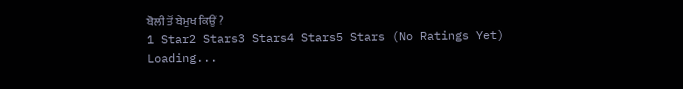ਬੋਲੀ ਤੋਂ ਬੇਮੁਖ ਕਿਉਂ ?
1 Star2 Stars3 Stars4 Stars5 Stars (No Ratings Yet)
Loading...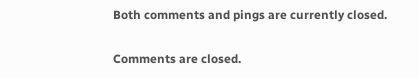Both comments and pings are currently closed.

Comments are closed.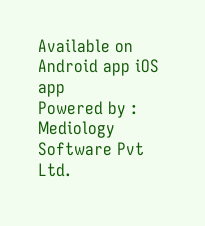Available on Android app iOS app
Powered by : Mediology Software Pvt Ltd.